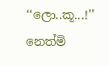‘‘ලො..කූ...!’’
නෙත්මි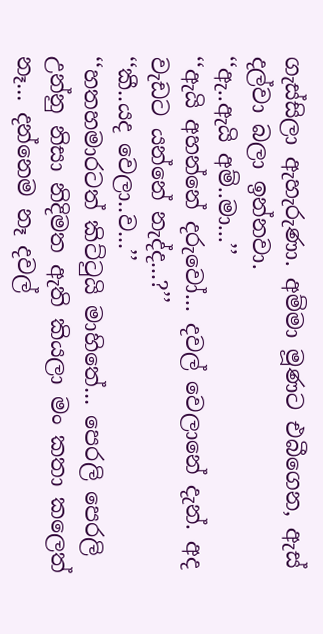ගැස්සිලා ඇහැරුණා. අම්මා මූණට එබීගෙන, ඇස් දල්වා බලා ඉන්නවා.
‘‘ඇ..ඇයි අම්..මා...’’
‘‘ඇයි අහන්නේ දරුවෝ... දවල් වෙලානේ දැන්. අද වැඩට යන්නේ නැද්ද...?’’
‘‘කී..යද වෙලා..ව...’’
‘‘හතහමාරටත් කිට්ටුයි මාහිතේ... පෙරලි පෙරලි උන්නු නිසා නිදිමත ඇති කියලා මං කතා කලෙත් නෑ... දන්නෙම නෑ දවල්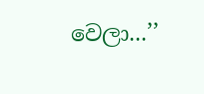වෙලා...’’